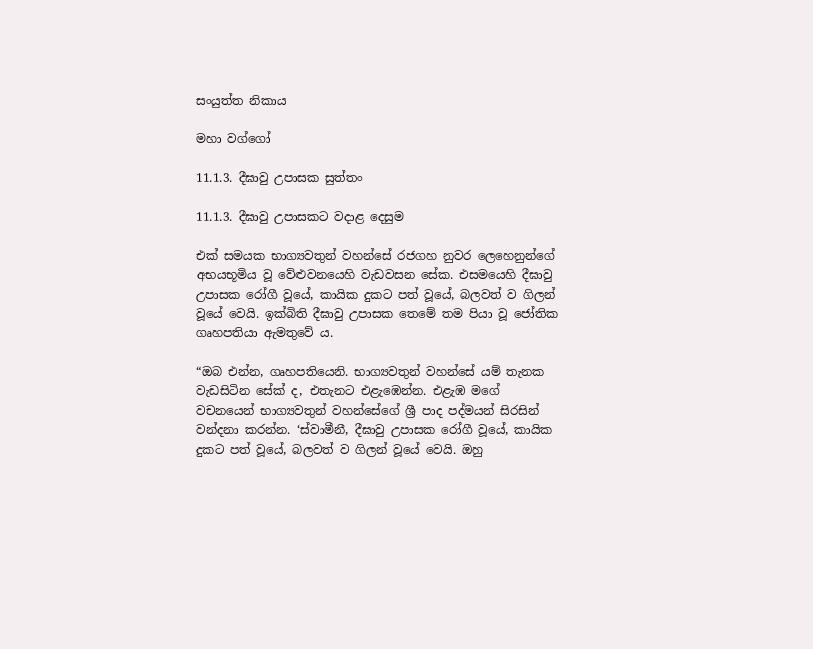සංයුත්ත නිකාය

මහා වග්ගෝ

11.1.3. දීඝාවු උපාසක සුත්තං

11.1.3. දීඝාවු උපාසකට වදාළ දෙසුම

එක් සමයක භාග්‍යවතුන් වහන්සේ රජගහ නුවර ලෙහෙනුන්ගේ අභයභූමිය වූ වේළුවනයෙහි වැඩවසන සේක. එසමයෙහි දීඝාවු උපාසක රෝගී වූයේ, කායික දුකට පත් වූයේ, බලවත් ව ගිලන් වූයේ වෙයි. ඉක්බිති දීඝාවු උපාසක තෙමේ තම පියා වූ ජෝතික ගෘහපතියා ඇමතුවේ ය.

“ඔබ එන්න, ගෘහපතියෙනි. භාග්‍යවතුන් වහන්සේ යම් තැනක වැඩසිටින සේක් ද, එතැනට එළැඹෙන්න. එළැඹ මගේ වචනයෙන් භාග්‍යවතුන් වහන්සේගේ ශ්‍රී පාද පද්මයන් සිරසින් වන්දනා කරන්න. ‘ස්වාමීනී, දීඝාවු උපාසක රෝගී වූයේ, කායික දුකට පත් වූයේ, බලවත් ව ගිලන් වූයේ වෙයි. ඔහු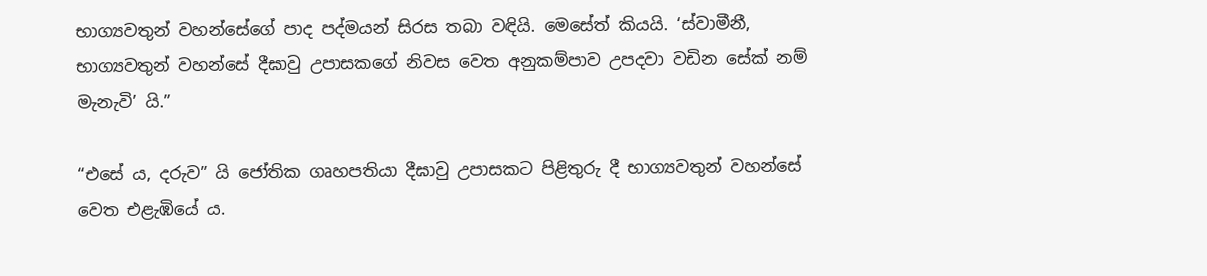භාග්‍යවතුන් වහන්සේගේ පාද පද්මයන් සිරස තබා වඳියි. මෙසේත් කියයි. ‘ස්වාමීනී, භාග්‍යවතුන් වහන්සේ දීඝාවු උපාසකගේ නිවස වෙත අනුකම්පාව උපදවා වඩින සේක් නම් මැනැවි’ යි.”

“එසේ ය, දරුව” යි ජෝතික ගෘහපතියා දීඝාවු උපාසකට පිළිතුරු දී භාග්‍යවතුන් වහන්සේ වෙත එළැඹියේ ය.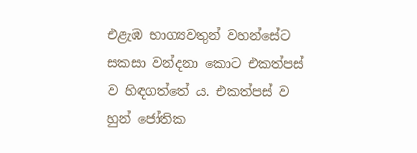එළැඹ භාග්‍යවතුන් වහන්සේට සකසා වන්දනා කොට එකත්පස් ව හිඳගත්තේ ය. එකත්පස් ව හුන් ජෝතික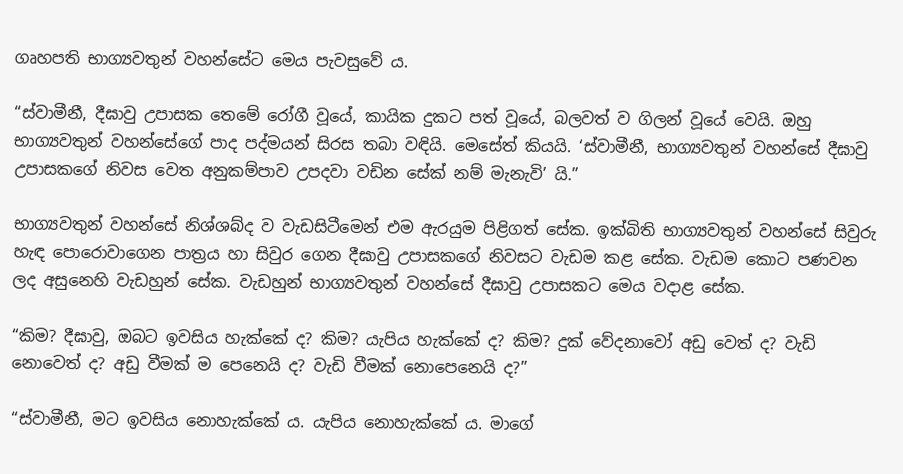ගෘහපති භාග්‍යවතුන් වහන්සේට මෙය පැවසුවේ ය.

“ස්වාමීනී, දීඝාවු උපාසක තෙමේ රෝගී වූයේ, කායික දුකට පත් වූයේ, බලවත් ව ගිලන් වූයේ වෙයි. ඔහු භාග්‍යවතුන් වහන්සේගේ පාද පද්මයන් සිරස තබා වඳියි. මෙසේත් කියයි. ‘ස්වාමීනී, භාග්‍යවතුන් වහන්සේ දීඝාවු උපාසකගේ නිවස වෙත අනුකම්පාව උපදවා වඩින සේක් නම් මැනැවි’ යි.”

භාග්‍යවතුන් වහන්සේ නිශ්ශබ්ද ව වැඩසිටීමෙන් එම ඇරයුම පිළිගත් සේක. ඉක්බිති භාග්‍යවතුන් වහන්සේ සිවුරු හැඳ පොරොවාගෙන පාත්‍රය හා සිවුර ගෙන දීඝාවු උපාසකගේ නිවසට වැඩම කළ සේක. වැඩම කොට පණවන ලද අසුනෙහි වැඩහුන් සේක. වැඩහුන් භාග්‍යවතුන් වහන්සේ දීඝාවු උපාසකට මෙය වදාළ සේක.

“කිම? දීඝාවු, ඔබට ඉවසිය හැක්කේ ද? කිම? යැපිය හැක්කේ ද? කිම? දුක් වේදනාවෝ අඩු වෙත් ද? වැඩි නොවෙත් ද? අඩු වීමක් ම පෙනෙයි ද? වැඩි වීමක් නොපෙනෙයි ද?”

“ස්වාමීනී, මට ඉවසිය නොහැක්කේ ය. යැපිය නොහැක්කේ ය. මාගේ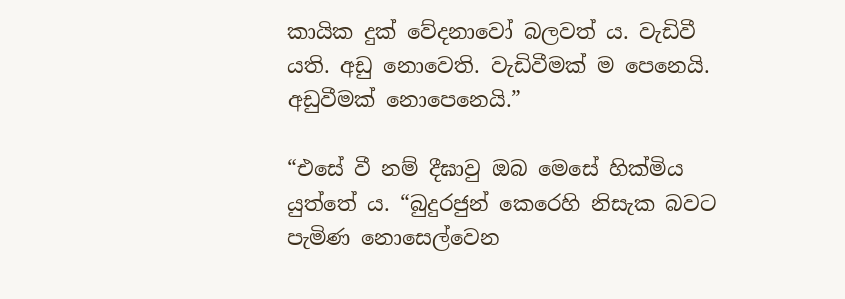කායික දුක් වේදනාවෝ බලවත් ය. වැඩිවී යති. අඩු නොවෙති. වැඩිවීමක් ම පෙනෙයි. අඩුවීමක් නොපෙනෙයි.”

“එසේ වී නම් දීඝාවු ඔබ මෙසේ හික්මිය යුත්තේ ය. “බුදුරජුන් කෙරෙහි නිසැක බවට පැමිණ නොසෙල්වෙන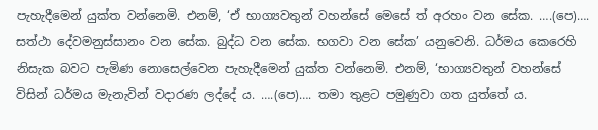පැහැදීමෙන් යුක්ත වන්නෙමි. එනම්, ‘ඒ භාග්‍යවතුන් වහන්සේ මෙසේ ත් අරහං වන සේක. ….(පෙ)…. සත්ථා දේවමනුස්සානං වන සේක. බුද්ධ වන සේක. භගවා වන සේක’ යනුවෙනි. ධර්මය කෙරෙහි නිසැක බවට පැමිණ නොසෙල්වෙන පැහැදීමෙන් යුක්ත වන්නෙමි. එනම්, ‘භාග්‍යවතුන් වහන්සේ විසින් ධර්මය මැනැවින් වදාරණ ලද්දේ ය. ….(පෙ)…. තමා තුළට පමුණුවා ගත යුත්තේ ය.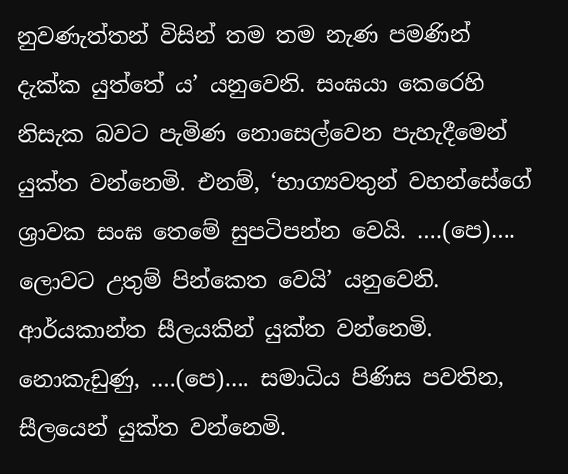නුවණැත්තන් විසින් තම තම නැණ පමණින් දැක්ක යුත්තේ ය’ යනුවෙනි. සංඝයා කෙරෙහි නිසැක බවට පැමිණ නොසෙල්වෙන පැහැදීමෙන් යුක්ත වන්නෙමි. එනම්, ‘භාග්‍යවතුන් වහන්සේගේ ශ්‍රාවක සංඝ තෙමේ සුපටිපන්න වෙයි. ….(පෙ)…. ලොවට උතුම් පින්කෙත වෙයි’ යනුවෙනි. ආර්යකාන්ත සීලයකින් යුක්ත වන්නෙමි. නොකැඩුණු, ….(පෙ)…. සමාධිය පිණිස පවතින, සීලයෙන් යුක්ත වන්නෙමි.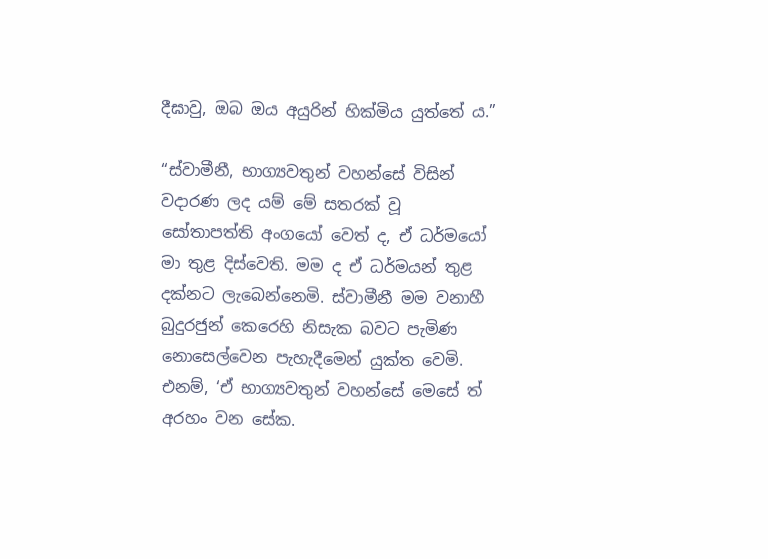දීඝාවු, ඔබ ඔය අයුරින් හික්මිය යුත්තේ ය.”

“ස්වාමීනී, භාග්‍යවතුන් වහන්සේ විසින් වදාරණ ලද යම් මේ සතරක් වූ සෝතාපත්ති අංගයෝ වෙත් ද, ඒ ධර්මයෝ මා තුළ දිස්වෙති. මම ද ඒ ධර්මයන් තුළ දක්නට ලැබෙන්නෙමි. ස්වාමීනී මම වනාහී බුදුරජුන් කෙරෙහි නිසැක බවට පැමිණ නොසෙල්වෙන පැහැදීමෙන් යුක්ත වෙමි. එනම්, ‘ඒ භාග්‍යවතුන් වහන්සේ මෙසේ ත් අරහං වන සේක.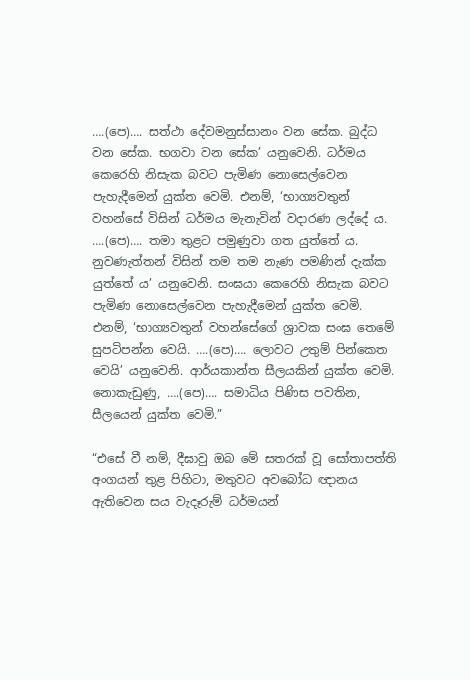….(පෙ)…. සත්ථා දේවමනුස්සානං වන සේක. බුද්ධ වන සේක. භගවා වන සේක’ යනුවෙනි. ධර්මය කෙරෙහි නිසැක බවට පැමිණ නොසෙල්වෙන පැහැදීමෙන් යුක්ත වෙමි. එනම්, ‘භාග්‍යවතුන් වහන්සේ විසින් ධර්මය මැනැවින් වදාරණ ලද්දේ ය. ….(පෙ)…. තමා තුළට පමුණුවා ගත යුත්තේ ය. නුවණැත්තන් විසින් තම තම නැණ පමණින් දැක්ක යුත්තේ ය’ යනුවෙනි. සංඝයා කෙරෙහි නිසැක බවට පැමිණ නොසෙල්වෙන පැහැදීමෙන් යුක්ත වෙමි. එනම්, ‘භාග්‍යවතුන් වහන්සේගේ ශ්‍රාවක සංඝ තෙමේ සුපටිපන්න වෙයි. ….(පෙ)…. ලොවට උතුම් පින්කෙත වෙයි’ යනුවෙනි. ආර්යකාන්ත සීලයකින් යුක්ත වෙමි. නොකැඩුණු, ….(පෙ)…. සමාධිය පිණිස පවතින, සීලයෙන් යුක්ත වෙමි.”

“එසේ වී නම්, දීඝාවු ඔබ මේ සතරක් වූ සෝතාපත්ති අංගයන් තුළ පිහිටා, මතුවට අවබෝධ ඥානය ඇතිවෙන සය වැදෑරුම් ධර්මයන්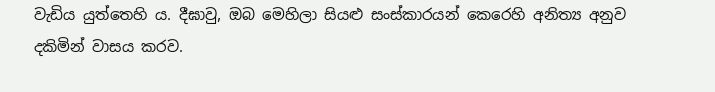වැඩිය යුත්තෙහි ය. දීඝාවු, ඔබ මෙහිලා සියළු සංස්කාරයන් කෙරෙහි අනිත්‍ය අනුව දකිමින් වාසය කරව.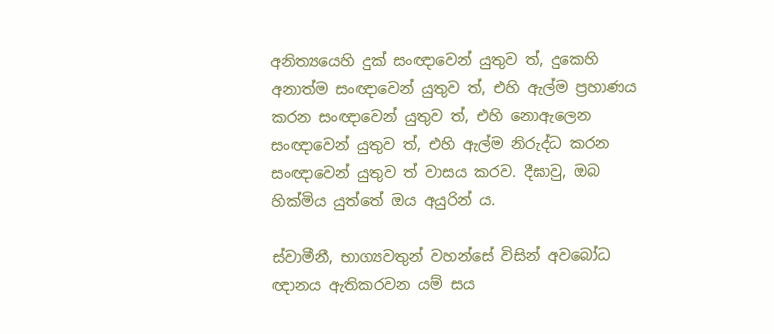අනිත්‍යයෙහි දුක් සංඥාවෙන් යුතුව ත්, දුකෙහි අනාත්ම සංඥාවෙන් යුතුව ත්, එහි ඇල්ම ප්‍රහාණය කරන සංඥාවෙන් යුතුව ත්, එහි නොඇලෙන සංඥාවෙන් යුතුව ත්, එහි ඇල්ම නිරුද්ධ කරන සංඥාවෙන් යුතුව ත් වාසය කරව. දීඝාවු, ඔබ හික්මිය යුත්තේ ඔය අයුරින් ය.

ස්වාමීනී, භාග්‍යවතුන් වහන්සේ විසින් අවබෝධ ඥානය ඇතිකරවන යම් සය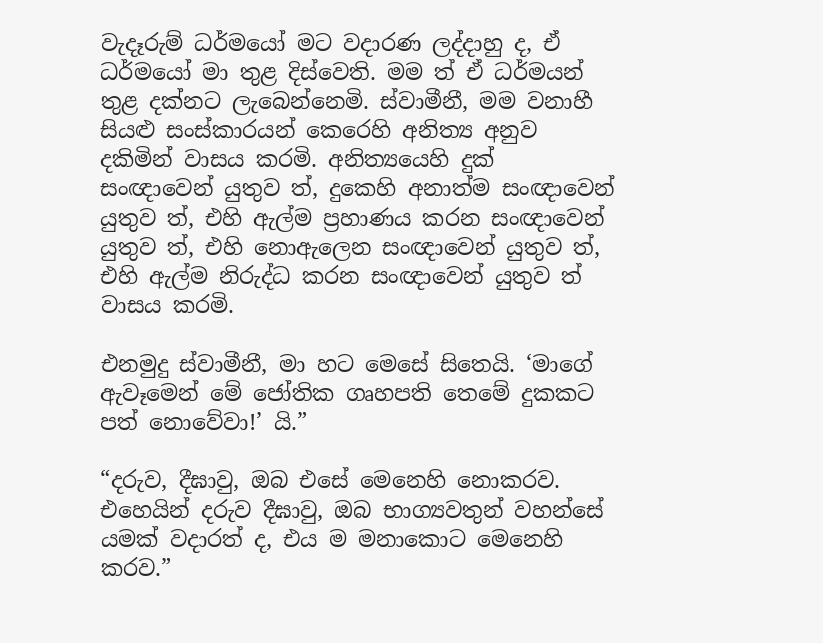වැදෑරුම් ධර්මයෝ මට වදාරණ ලද්දාහු ද, ඒ ධර්මයෝ මා තුළ දිස්වෙති. මම ත් ඒ ධර්මයන් තුළ දක්නට ලැබෙන්නෙමි. ස්වාමීනී, මම වනාහී සියළු සංස්කාරයන් කෙරෙහි අනිත්‍ය අනුව දකිමින් වාසය කරමි. අනිත්‍යයෙහි දුක් සංඥාවෙන් යුතුව ත්, දුකෙහි අනාත්ම සංඥාවෙන් යුතුව ත්, එහි ඇල්ම ප්‍රහාණය කරන සංඥාවෙන් යුතුව ත්, එහි නොඇලෙන සංඥාවෙන් යුතුව ත්, එහි ඇල්ම නිරුද්ධ කරන සංඥාවෙන් යුතුව ත් වාසය කරමි.

එනමුදු ස්වාමීනී, මා හට මෙසේ සිතෙයි. ‘මාගේ ඇවෑමෙන් මේ ජෝතික ගෘහපති තෙමේ දුකකට පත් නොවේවා!’ යි.”

“දරුව, දීඝාවු, ඔබ එසේ මෙනෙහි නොකරව. එහෙයින් දරුව දීඝාවු, ඔබ භාග්‍යවතුන් වහන්සේ යමක් වදාරත් ද, එය ම මනාකොට මෙනෙහි කරව.”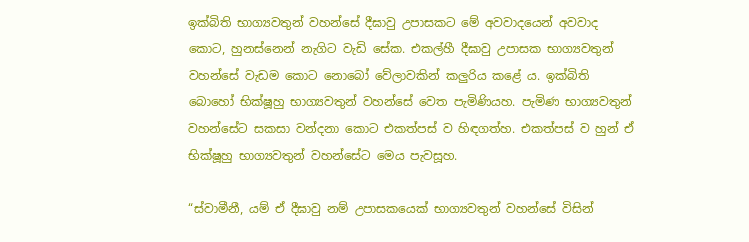ඉක්බිති භාග්‍යවතුන් වහන්සේ දීඝාවු උපාසකට මේ අවවාදයෙන් අවවාද කොට, හුනස්නෙන් නැගිට වැඩි සේක. එකල්හී දීඝාවු උපාසක භාග්‍යවතුන් වහන්සේ වැඩම කොට නොබෝ වේලාවකින් කලුරිය කළේ ය. ඉක්බිති බොහෝ භික්ෂූහු භාග්‍යවතුන් වහන්සේ වෙත පැමිණියහ. පැමිණ භාග්‍යවතුන් වහන්සේට සකසා වන්දනා කොට එකත්පස් ව හිඳගත්හ. එකත්පස් ව හුන් ඒ භික්ෂූහු භාග්‍යවතුන් වහන්සේට මෙය පැවසූහ.

“ස්වාමීනී, යම් ඒ දීඝාවු නම් උපාසකයෙක් භාග්‍යවතුන් වහන්සේ විසින්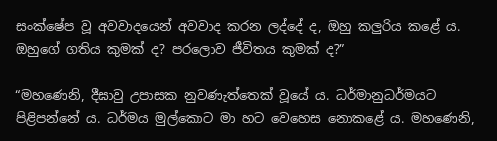සංක්ෂේප වූ අවවාදයෙන් අවවාද කරන ලද්දේ ද, ඔහු කලුරිය කළේ ය. ඔහුගේ ගතිය කුමක් ද? පරලොව ජීවිතය කුමක් ද?”

“මහණෙනි, දීඝාවු උපාසක නුවණැත්තෙක් වූයේ ය. ධර්මානුධර්මයට පිළිපන්නේ ය. ධර්මය මුල්කොට මා හට වෙහෙස නොකළේ ය. මහණෙනි,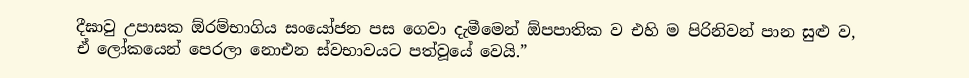දීඝාවු උපාසක ඕරම්භාගිය සංයෝජන පස ගෙවා දැමීමෙන් ඕපපාතික ව එහි ම පිරිනිවන් පාන සුළු ව, ඒ ලෝකයෙන් පෙරලා නොඑන ස්වභාවයට පත්වූයේ වෙයි.”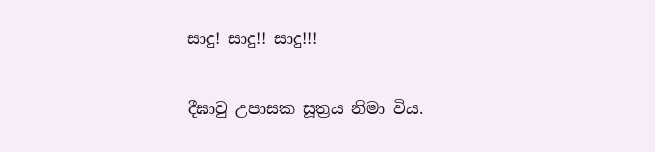සාදු! සාදු!! සාදු!!!

දීඝාවු උපාසක සූත්‍රය නිමා විය.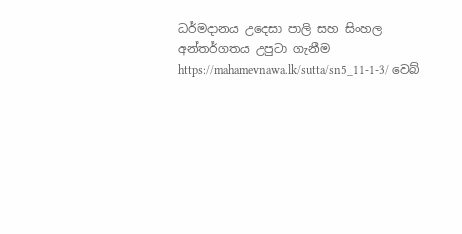ධර්මදානය උදෙසා පාලි සහ සිංහල අන්තර්ගතය උපුටා ගැනීම https://mahamevnawa.lk/sutta/sn5_11-1-3/ වෙබ්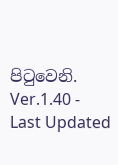පිටුවෙනි.
Ver.1.40 - Last Updated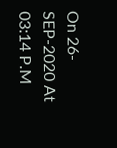On 26-SEP-2020 At 03:14 P.M